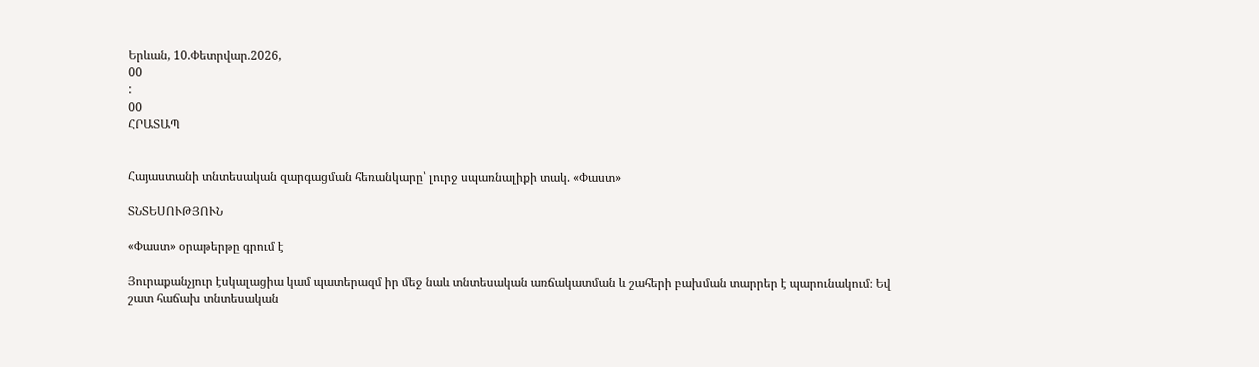Երևան, 10.Փետրվար.2026,
00
:
00
ՀՐԱՏԱՊ


Հայաստանի տնտեսական զարգացման հեռանկարը՝ լուրջ սպառնալիքի տակ. «Փաստ»

ՏՆՏԵՍՈՒԹՅՈՒՆ

«Փաստ» օրաթերթը գրում է

Յուրաքանչյուր էսկալացիա կամ պատերազմ իր մեջ նաև տնտեսական առճակատման և շահերի բախման տարրեր է պարունակում։ Եվ շատ հաճախ տնտեսական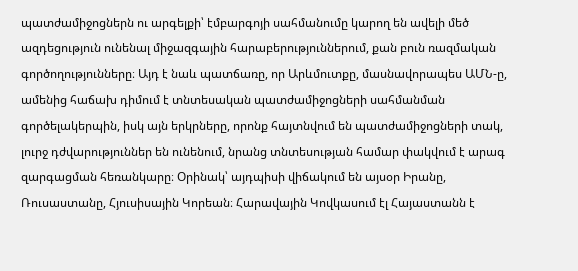պատժամիջոցներն ու արգելքի՝ էմբարգոյի սահմանումը կարող են ավելի մեծ ազդեցություն ունենալ միջազգային հարաբերություններում, քան բուն ռազմական գործողությունները։ Այդ է նաև պատճառը, որ Արևմուտքը, մասնավորապես ԱՄՆ-ը, ամենից հաճախ դիմում է տնտեսական պատժամիջոցների սահմանման գործելակերպին, իսկ այն երկրները, որոնք հայտնվում են պատժամիջոցների տակ, լուրջ դժվարություններ են ունենում, նրանց տնտեսության համար փակվում է արագ զարգացման հեռանկարը։ Օրինակ՝ այդպիսի վիճակում են այսօր Իրանը, Ռուսաստանը, Հյուսիսային Կորեան։ Հարավային Կովկասում էլ Հայաստանն է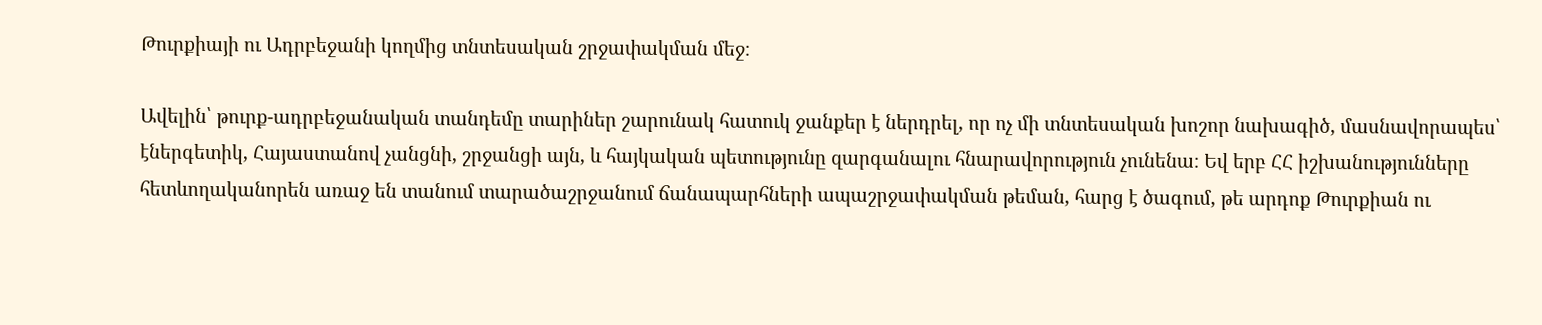Թուրքիայի ու Ադրբեջանի կողմից տնտեսական շրջափակման մեջ։

Ավելին՝ թուրք-ադրբեջանական տանդեմը տարիներ շարունակ հատուկ ջանքեր է ներդրել, որ ոչ մի տնտեսական խոշոր նախագիծ, մասնավորապես՝ էներգետիկ, Հայաստանով չանցնի, շրջանցի այն, և հայկական պետությունը զարգանալու հնարավորություն չունենա։ Եվ երբ ՀՀ իշխանությունները հետևողականորեն առաջ են տանում տարածաշրջանում ճանապարհների ապաշրջափակման թեման, հարց է ծագում, թե արդոք Թուրքիան ու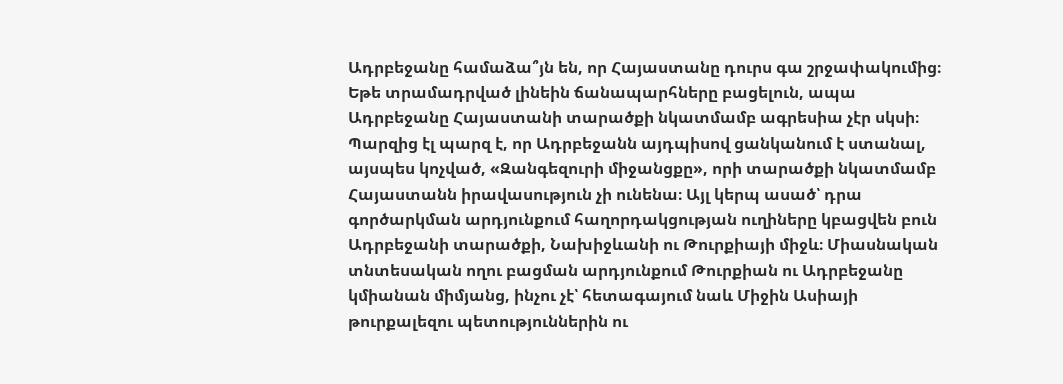Ադրբեջանը համաձա՞յն են, որ Հայաստանը դուրս գա շրջափակումից։ Եթե տրամադրված լինեին ճանապարհները բացելուն, ապա Ադրբեջանը Հայաստանի տարածքի նկատմամբ ագրեսիա չէր սկսի։ Պարզից էլ պարզ է, որ Ադրբեջանն այդպիսով ցանկանում է ստանալ, այսպես կոչված, «Զանգեզուրի միջանցքը», որի տարածքի նկատմամբ Հայաստանն իրավասություն չի ունենա։ Այլ կերպ ասած՝ դրա գործարկման արդյունքում հաղորդակցության ուղիները կբացվեն բուն Ադրբեջանի տարածքի, Նախիջևանի ու Թուրքիայի միջև։ Միասնական տնտեսական ողու բացման արդյունքում Թուրքիան ու Ադրբեջանը կմիանան միմյանց, ինչու չէ՝ հետագայում նաև Միջին Ասիայի թուրքալեզու պետություններին ու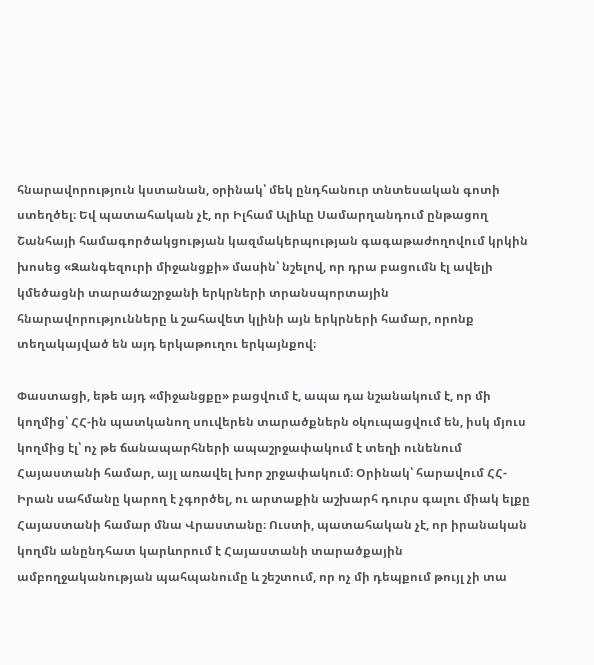հնարավորություն կստանան, օրինակ՝ մեկ ընդհանուր տնտեսական գոտի ստեղծել։ Եվ պատահական չէ, որ Իլհամ Ալիևը Սամարղանդում ընթացող Շանհայի համագործակցության կազմակերպության գագաթաժողովում կրկին խոսեց «Զանգեզուրի միջանցքի» մասին՝ նշելով, որ դրա բացումն էլ ավելի կմեծացնի տարածաշրջանի երկրների տրանսպորտային հնարավորությունները և շահավետ կլինի այն երկրների համար, որոնք տեղակայված են այդ երկաթուղու երկայնքով։

Փաստացի, եթե այդ «միջանցքը» բացվում է, ապա դա նշանակում է, որ մի կողմից՝ ՀՀ-ին պատկանող սուվերեն տարածքներն օկուպացվում են, իսկ մյուս կողմից էլ՝ ոչ թե ճանապարհների ապաշրջափակում է տեղի ունենում Հայաստանի համար, այլ առավել խոր շրջափակում։ Օրինակ՝ հարավում ՀՀ-Իրան սահմանը կարող է չգործել, ու արտաքին աշխարհ դուրս գալու միակ ելքը Հայաստանի համար մնա Վրաստանը։ Ուստի, պատահական չէ, որ իրանական կողմն անընդհատ կարևորում է Հայաստանի տարածքային ամբողջականության պահպանումը և շեշտում, որ ոչ մի դեպքում թույլ չի տա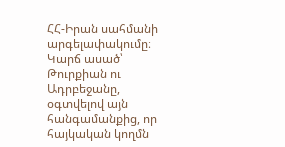ՀՀ-Իրան սահմանի արգելափակումը։ Կարճ ասած՝ Թուրքիան ու Ադրբեջանը, օգտվելով այն հանգամանքից, որ հայկական կողմն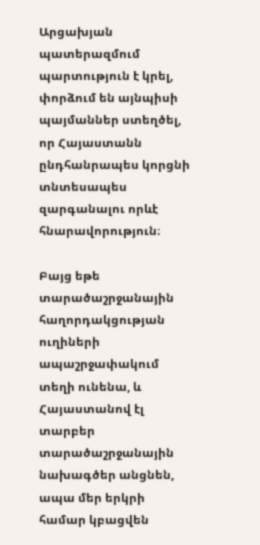Արցախյան պատերազմում պարտություն է կրել, փորձում են այնպիսի պայմաններ ստեղծել, որ Հայաստանն ընդհանրապես կորցնի տնտեսապես զարգանալու որևէ հնարավորություն։

Բայց եթե տարածաշրջանային հաղորդակցության ուղիների ապաշրջափակում տեղի ունենա, և Հայաստանով էլ տարբեր տարածաշրջանային նախագծեր անցնեն, ապա մեր երկրի համար կբացվեն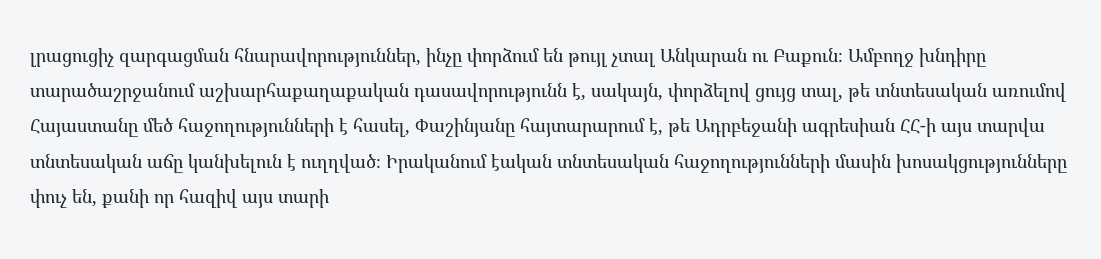լրացուցիչ զարգացման հնարավորություններ, ինչը փորձում են թույլ չտալ Անկարան ու Բաքուն։ Ամբողջ խնդիրը տարածաշրջանում աշխարհաքաղաքական դասավորությունն է, սակայն, փորձելով ցույց տալ, թե տնտեսական առումով Հայաստանը մեծ հաջողությունների է հասել, Փաշինյանը հայտարարում է, թե Ադրբեջանի ագրեսիան ՀՀ-ի այս տարվա տնտեսական աճը կանխելուն է ուղղված։ Իրականում էական տնտեսական հաջողությունների մասին խոսակցությունները փուչ են, քանի որ հազիվ այս տարի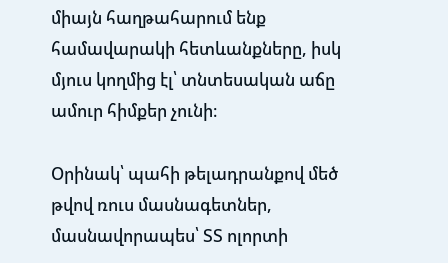միայն հաղթահարում ենք համավարակի հետևանքները, իսկ մյուս կողմից էլ՝ տնտեսական աճը ամուր հիմքեր չունի։

Օրինակ՝ պահի թելադրանքով մեծ թվով ռուս մասնագետներ, մասնավորապես՝ ՏՏ ոլորտի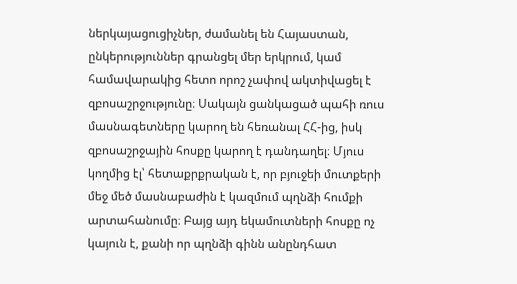ներկայացուցիչներ, ժամանել են Հայաստան, ընկերություններ գրանցել մեր երկրում, կամ համավարակից հետո որոշ չափով ակտիվացել է զբոսաշրջությունը։ Սակայն ցանկացած պահի ռուս մասնագետները կարող են հեռանալ ՀՀ-ից, իսկ զբոսաշրջային հոսքը կարող է դանդաղել։ Մյուս կողմից էլ՝ հետաքրքրական է, որ բյուջեի մուտքերի մեջ մեծ մասնաբաժին է կազմում պղնձի հումքի արտահանումը։ Բայց այդ եկամուտների հոսքը ոչ կայուն է, քանի որ պղնձի գինն անընդհատ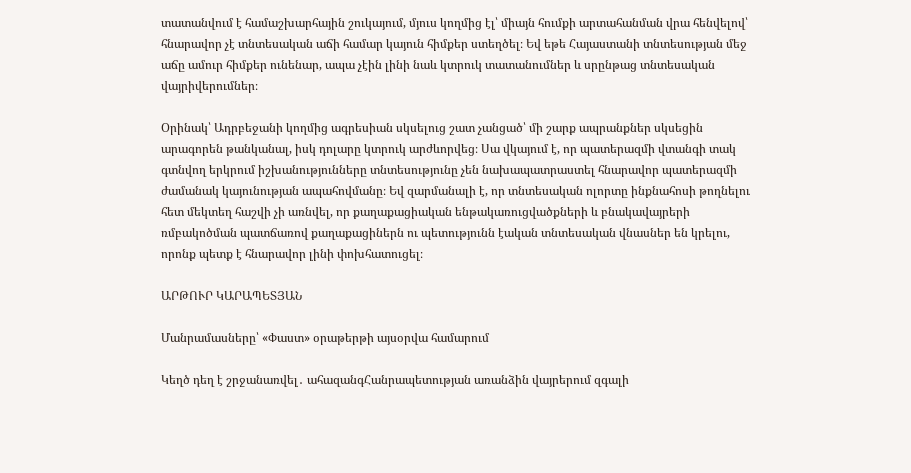տատանվում է համաշխարհային շուկայում, մյուս կողմից էլ՝ միայն հումքի արտահանման վրա հենվելով՝ հնարավոր չէ տնտեսական աճի համար կայուն հիմքեր ստեղծել։ Եվ եթե Հայաստանի տնտեսության մեջ աճը ամուր հիմքեր ունենար, ապա չէին լինի նաև կտրուկ տատանումներ և սրընթաց տնտեսական վայրիվերումներ։

Օրինակ՝ Ադրբեջանի կողմից ագրեսիան սկսելուց շատ չանցած՝ մի շարք ապրանքներ սկսեցին արագորեն թանկանալ, իսկ դոլարը կտրուկ արժևորվեց։ Սա վկայում է, որ պատերազմի վտանգի տակ գտնվող երկրում իշխանությունները տնտեսությունը չեն նախապատրաստել հնարավոր պատերազմի ժամանակ կայունության ապահովմանը։ Եվ զարմանալի է, որ տնտեսական ոլորտը ինքնահոսի թողնելու հետ մեկտեղ հաշվի չի առնվել, որ քաղաքացիական ենթակառուցվածքների և բնակավայրերի ռմբակոծման պատճառով քաղաքացիներն ու պետությունն էական տնտեսական վնասներ են կրելու, որոնք պետք է հնարավոր լինի փոխհատուցել։

ԱՐԹՈՒՐ ԿԱՐԱՊԵՏՅԱՆ

Մանրամասները՝ «Փաստ» օրաթերթի այսօրվա համարում

Կեղծ դեղ է շրջանառվել․ ահազանգՀանրապետության առանձին վայրերում զգալի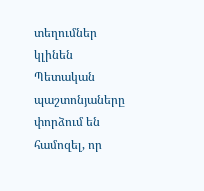տեղումներ կլինեն Պետական պաշտոնյաները փորձում են համոզել, որ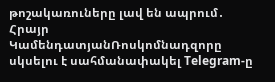թոշակառուները լավ են ապրում․ Հրայր ԿամենդատյանՌոսկոմնադզորը սկսելու է սահմանափակել Telegram-ը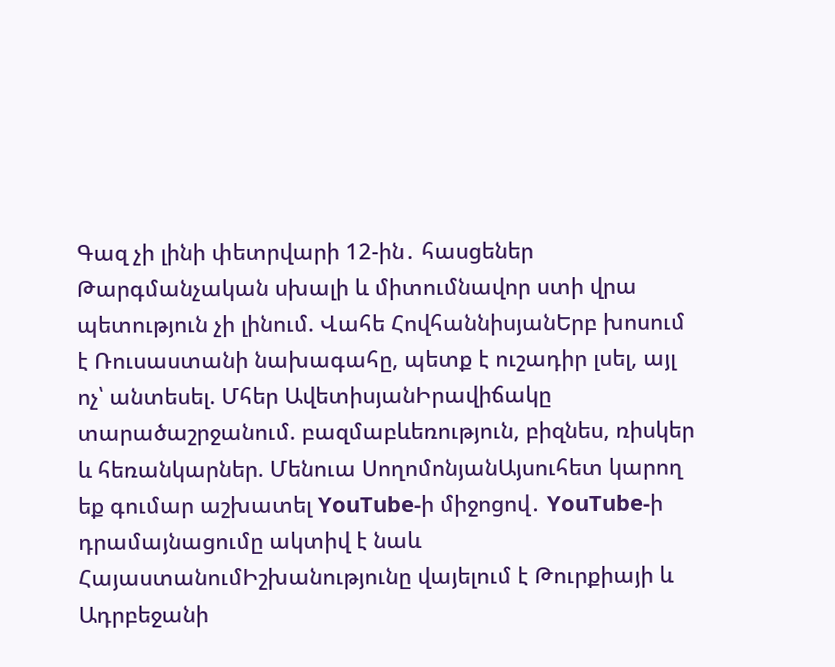Գազ չի լինի փետրվարի 12-ին․ հասցեներ Թարգմանչական սխալի և միտումնավոր ստի վրա պետություն չի լինում. Վահե ՀովհաննիսյանԵրբ խոսում է Ռուսաստանի նախագահը, պետք է ուշադիր լսել, այլ ոչ՝ անտեսել. Մհեր ԱվետիսյանԻրավիճակը տարածաշրջանում. բազմաբևեռություն, բիզնես, ռիսկեր և հեռանկարներ. Մենուա ՍողոմոնյանԱյսուհետ կարող եք գումար աշխատել YouTube-ի միջոցով․ YouTube-ի դրամայնացումը ակտիվ է նաև ՀայաստանումԻշխանությունը վայելում է Թուրքիայի և Ադրբեջանի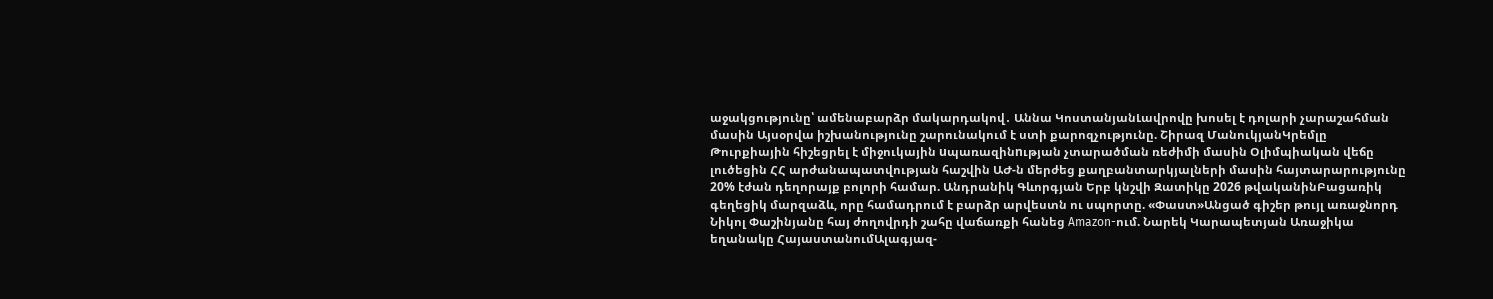աջակցությունը՝ ամենաբարձր մակարդակով․ Աննա ԿոստանյանԼավրովը խոսել է դոլարի չարաշահման մասին Այսօրվա իշխանությունը շարունակում է ստի քարոզչությունը. Շիրազ ՄանուկյանԿրեմլը Թուրքիային հիշեցրել է միջուկային uպառազինnւթյան չտարածման ռեժիմի մասին Օլիմպիական վեճը լուծեցին ՀՀ արժանապատվության հաշվին ԱԺ-ն մերժեց քաղբանտարկյալների մասին հայտարարությունը 20% էժան դեղորայք բոլորի համար. Անդրանիկ Գևորգյան Երբ կնշվի Զատիկը 2026 թվականինԲացառիկ գեղեցիկ մարզաձև, որը համադրում է բարձր արվեստն ու սպորտը. «Փաստ»Անցած գիշեր թույլ առաջնորդ Նիկոլ Փաշինյանը հայ ժողովրդի շահը վաճառքի հանեց Amazon-ում. Նարեկ Կարապետյան Առաջիկա եղանակը ՀայաստանումԱլագյազ-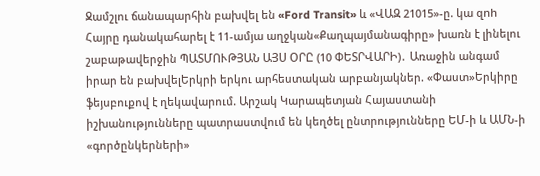Ջամշլու ճանապարհին բախվել են «Ford Transit» և «ՎԱԶ 21015»-ը. կա զnh Հայրը դանակահարել է 11-ամյա աղջկան«Քաղպայմանագիրը» խառն է լինելու շաբաթավերջին ՊԱՏՄՈՒԹՅԱՆ ԱՅՍ ՕՐԸ (10 ՓԵՏՐՎԱՐԻ)․ Առաջին անգամ իրար են բախվելԵրկրի երկու արհեստական արբանյակներ. «Փաստ»Երկիրը ֆեյսբուքով է ղեկավարում. Արշակ Կարապետյան Հայաստանի իշխանությունները պատրաստվում են կեղծել ընտրությունները ԵՄ-ի և ԱՄՆ-ի «գործընկերների»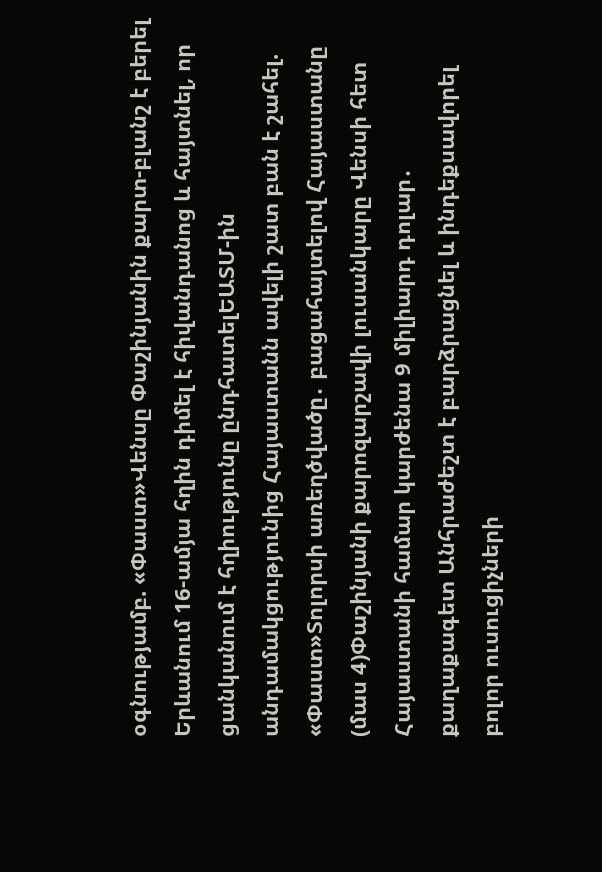օգնությամբ. «Փաստ»Վենսը Փաշինյանին քարտ-բլանշ է բերել Երևանում 16-ամյա հղին դիմել է հիվանդանոց և հայտնել, որ ցանկանում է հղիությունը ընդհատելԵԱՏՄ-ին անդամակցությունից Հայաստանն ավելի շատ բան է շահել. «Փաստ»Տոլորսի առեղծվածը․ բացահայտելով Հայաստանը (մաս 4)Փաշինյանի քարոզարշավի լուսանկարը Վենսի հետ Հայաստանի համար կարժենա 9 միլիարդ դոլար․ քաղաքագետ Անհրաժեշտ է բարձրացնել և ինդեքսավորել բոլոր ուսուցիչների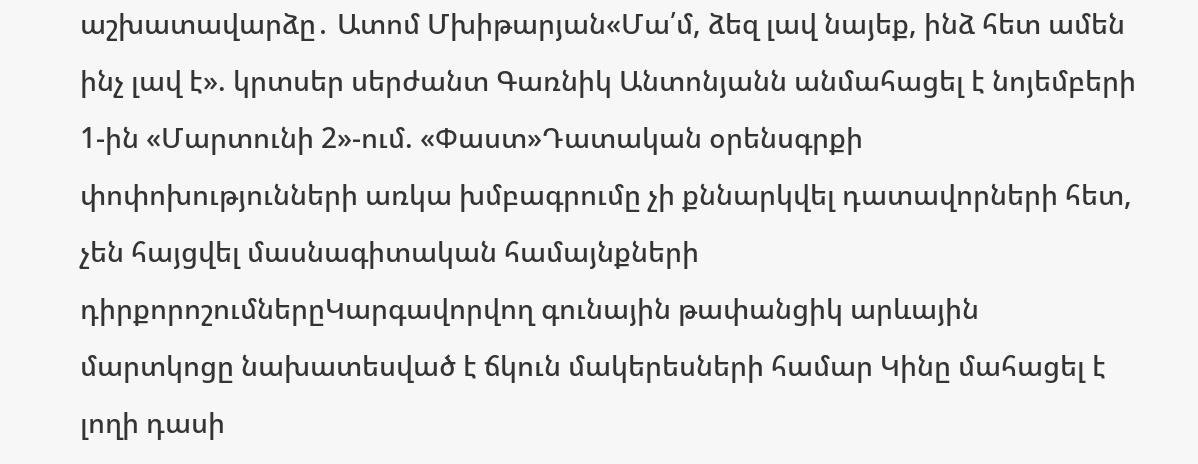աշխատավարձը․ Ատոմ Մխիթարյան«Մա՛մ, ձեզ լավ նայեք, ինձ հետ ամեն ինչ լավ է». կրտսեր սերժանտ Գառնիկ Անտոնյանն անմահացել է նոյեմբերի 1-ին «Մարտունի 2»-ում. «Փաստ»Դատական օրենսգրքի փոփոխությունների առկա խմբագրումը չի քննարկվել դատավորների հետ, չեն հայցվել մասնագիտական համայնքների դիրքորոշումներըԿարգավորվող գունային թափանցիկ արևային մարտկոցը նախատեսված է ճկուն մակերեսների համար Կինը մահացել է լողի դասի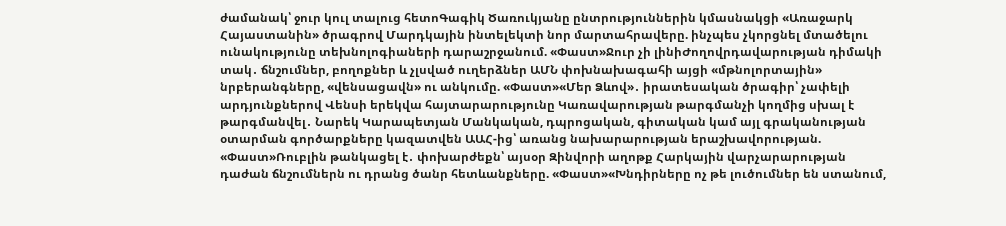ժամանակ՝ ջուր կուլ տալուց հետոԳագիկ Ծառուկյանը ընտրություններին կմասնակցի «Առաջարկ Հայաստանին» ծրագրով Մարդկային ինտելեկտի նոր մարտահրավերը. ինչպես չկորցնել մտածելու ունակությունը տեխնոլոգիաների դարաշրջանում. «Փաստ»Ջուր չի լինիԺողովրդավարության դիմակի տակ․ ճնշումներ, բողոքներ և չլսված ուղերձներ ԱՄՆ փոխնախագահի այցի «մթնոլորտային» նրբերանգները, «վենսացավն» ու անկումը. «Փաստ»«Մեր Ձևով»․ իրատեսական ծրագիր՝ չափելի արդյունքներով Վենսի երեկվա հայտարարությունը Կառավարության թարգմանչի կողմից սխալ է թարգմանվել․ Նարեկ Կարապետյան Մանկական, դպրոցական, գիտական կամ այլ գրականության օտարման գործարքները կազատվեն ԱԱՀ-ից՝ առանց նախարարության երաշխավորության. «Փաստ»Ռուբլին թանկացել է․ փոխարժեքն՝ այսօր Զինվորի աղոթք Հարկային վարչարարության դաժան ճնշումներն ու դրանց ծանր հետևանքները. «Փաստ»«Խնդիրները ոչ թե լուծումներ են ստանում,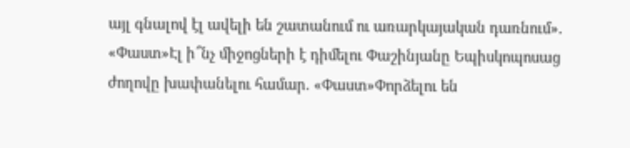այլ գնալով էլ ավելի են շատանում ու առարկայական դառնում». «Փաստ»Էլ ի՞նչ միջոցների է դիմելու Փաշինյանը Եպիսկոպոսաց ժողովը խափանելու համար. «Փաստ»Փորձելու են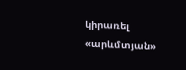կիրառել «արևմտյան»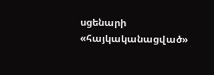սցենարի «հայկականացված»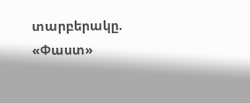տարբերակը. «Փաստ»